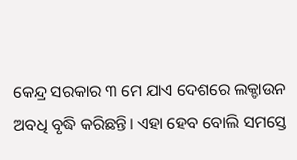କେନ୍ଦ୍ର ସରକାର ୩ ମେ ଯାଏ ଦେଶରେ ଲକ୍ଡାଉନ ଅବଧି ବୃଦ୍ଧି କରିଛନ୍ତି। ଏହା ହେବ ବୋଲି ସମସ୍ତେ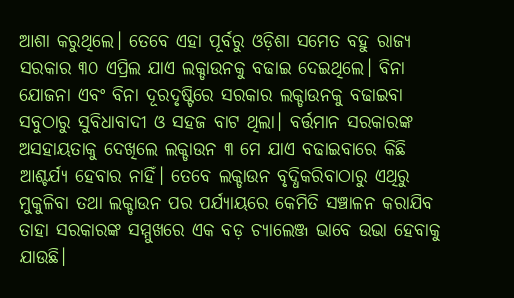ଆଶା କରୁଥିଲେ। ତେବେ ଏହା ପୂର୍ବରୁ ଓଡ଼ିଶା ସମେତ ବହୁ ରାଜ୍ୟ ସରକାର ୩୦ ଏପ୍ରିଲ ଯାଏ ଲକ୍ଡାଉନକୁ ବଢାଇ ଦେଇଥିଲେ। ବିନା ଯୋଜନା ଏବଂ ବିନା ଦୂରଦୃଷ୍ଟିରେ ସରକାର ଲକ୍ଡାଉନକୁ ବଢାଇବା ସବୁଠାରୁ ସୁବିଧାବାଦୀ ଓ ସହଜ ବାଟ ଥିଲା। ବର୍ତ୍ତମାନ ସରକାରଙ୍କ ଅସହାୟତାକୁ ଦେଖିଲେ ଲକ୍ଡାଉନ ୩ ମେ ଯାଏ ବଢାଇବାରେ କିଛି ଆଶ୍ଚର୍ଯ୍ୟ ହେବାର ନାହିଁ। ତେବେ ଲକ୍ଡାଉନ ବୃଦ୍ଧିକରିବାଠାରୁ ଏଥିରୁ ମୁକୁଳିବା ତଥା ଲକ୍ଡାଉନ ପର ପର୍ଯ୍ୟାୟରେ କେମିତି ସଞ୍ଚାଳନ କରାଯିବ ତାହା ସରକାରଙ୍କ ସମ୍ମୁଖରେ ଏକ ବଡ଼ ଚ୍ୟାଲେଞ୍ଜ ଭାବେ ଉଭା ହେବାକୁ ଯାଉଛି।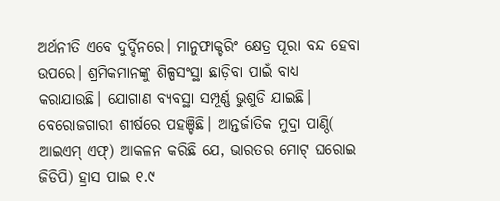ଅର୍ଥନୀତି ଏବେ ଦୁର୍ଦ୍ଦିନରେ। ମାନୁଫାକ୍ଚରିଂ କ୍ଷେତ୍ର ପୂରା ବନ୍ଦ ହେବା ଉପରେ। ଶ୍ରମିକମାନଙ୍କୁ ଶିଳ୍ପସଂସ୍ଥା ଛାଡ଼ିବା ପାଇଁ ବାଧ୍ୟ କରାଯାଉଛି। ଯୋଗାଣ ବ୍ୟବସ୍ଥା ସମ୍ପୂର୍ଣ୍ଣ ଭୁଶୁଡି ଯାଇଛି। ବେରୋଜଗାରୀ ଶୀର୍ଷରେ ପହଞ୍ଚିଛି। ଆନ୍ତର୍ଜାତିକ ମୁଦ୍ରା ପାଣ୍ଠି( ଆଇଏମ୍ ଏଫ୍) ଆକଳନ କରିଛି ଯେ, ଭାରତର ମୋଟ୍ ଘରୋଇ ଜିଡିପି) ହ୍ରାସ ପାଇ ୧.୯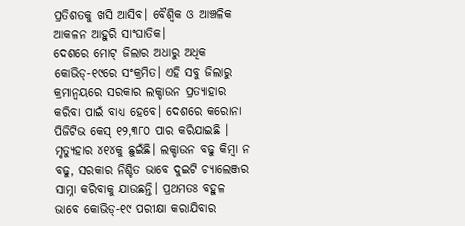ପ୍ରତିଶତକୁ ଖସି ଆସିବ। ବୈଶ୍ୱିକ ଓ ଆଞ୍ଚଳିକ ଆକଳନ ଆହୁରି ସାଂଘାତିକ।
ଦେଶରେ ମୋଟ୍ ଜିଲାର ଅଧାରୁ ଅଧିକ କୋଭିଡ୍-୧୯ରେ ସଂକ୍ରମିତ। ଏହି ସବୁ ଜିଲାରୁ କ୍ରମାନ୍ବୟରେ ସରକାର ଲକ୍ଡାଉନ ପ୍ରତ୍ୟାହାର କରିବା ପାଇଁ ବାଧ୍ୟ ହେବେ। ଦେଶରେ କରୋନା ପିଜିଟିଭ କେସ୍ ୧୨,୩୮୦ ପାର କରିଯାଇଛି । ମୃତ୍ୟୁହାର ୪୧୪କୁ ଛୁଇଁଛି। ଲକ୍ଡାଉନ ବଢୁ କିମ୍ବା ନ ବଢୁ, ସରକାର ନିଶ୍ଚିତ ଭାବେ ଦୁଇଟି ଚ୍ୟାଲେଞ୍ଜର ସାମ୍ନା କରିବାକୁ ଯାଉଛନ୍ତି। ପ୍ରଥମତଃ ବହୁଳ ଭାବେ କୋଭିଡ୍-୧୯ ପରୀକ୍ଷା କରାଯିବାର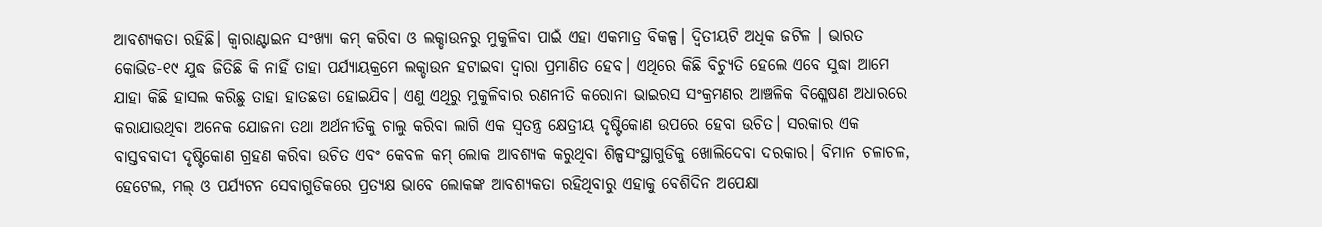ଆବଶ୍ୟକତା ରହିଛି। କ୍ୱାରାଣ୍ଟାଇନ ସଂଖ୍ୟା କମ୍ କରିବା ଓ ଲକ୍ଡାଉନରୁ ମୁକୁଳିବା ପାଇଁ ଏହା ଏକମାତ୍ର ବିକଳ୍ପ। ଦ୍ୱିତୀୟଟି ଅଧିକ ଜଟିଳ । ଭାରତ କୋଭିଡ-୧୯ ଯୁଦ୍ଧ ଜିତିଛି କି ନାହିଁ ତାହା ପର୍ଯ୍ୟାୟକ୍ରମେ ଲକ୍ଡାଉନ ହଟାଇବା ଦ୍ୱାରା ପ୍ରମାଣିତ ହେବ। ଏଥିରେ କିଛି ବିଚ୍ୟୁତି ହେଲେ ଏବେ ସୁଦ୍ଧା ଆମେ ଯାହା କିଛି ହାସଲ କରିଛୁ ତାହା ହାତଛଡା ହୋଇଯିବ। ଏଣୁ ଏଥିରୁ ମୁକୁଳିବାର ରଣନୀତି କରୋନା ଭାଇରସ ସଂକ୍ରମଣର ଆଞ୍ଚଳିକ ବିଶ୍ଳେଷଣ ଅଧାରରେ କରାଯାଉଥିବା ଅନେକ ଯୋଜନା ତଥା ଅର୍ଥନୀତିକୁ ଚାଲୁ କରିବା ଲାଗି ଏକ ସ୍ବତନ୍ତ୍ର କ୍ଷେତ୍ରୀୟ ଦୃଷ୍ଟିକୋଣ ଉପରେ ହେବା ଉଚିତ। ସରକାର ଏକ ବାସ୍ତବବାଦୀ ଦୃଷ୍ଟିକୋଣ ଗ୍ରହଣ କରିବା ଉଚିତ ଏବଂ କେବଳ କମ୍ ଲୋକ ଆବଶ୍ୟକ କରୁଥିବା ଶିଳ୍ପସଂସ୍ଥାଗୁଡିକୁ ଖୋଲିଦେବା ଦରକାର। ବିମାନ ଚଳାଚଳ, ହେଟେଲ, ମଲ୍ ଓ ପର୍ଯ୍ୟଟନ ସେବାଗୁଡିକରେ ପ୍ରତ୍ୟକ୍ଷ ଭାବେ ଲୋକଙ୍କ ଆବଶ୍ୟକତା ରହିଥିବାରୁ ଏହାକୁ ବେଶିଦିନ ଅପେକ୍ଷା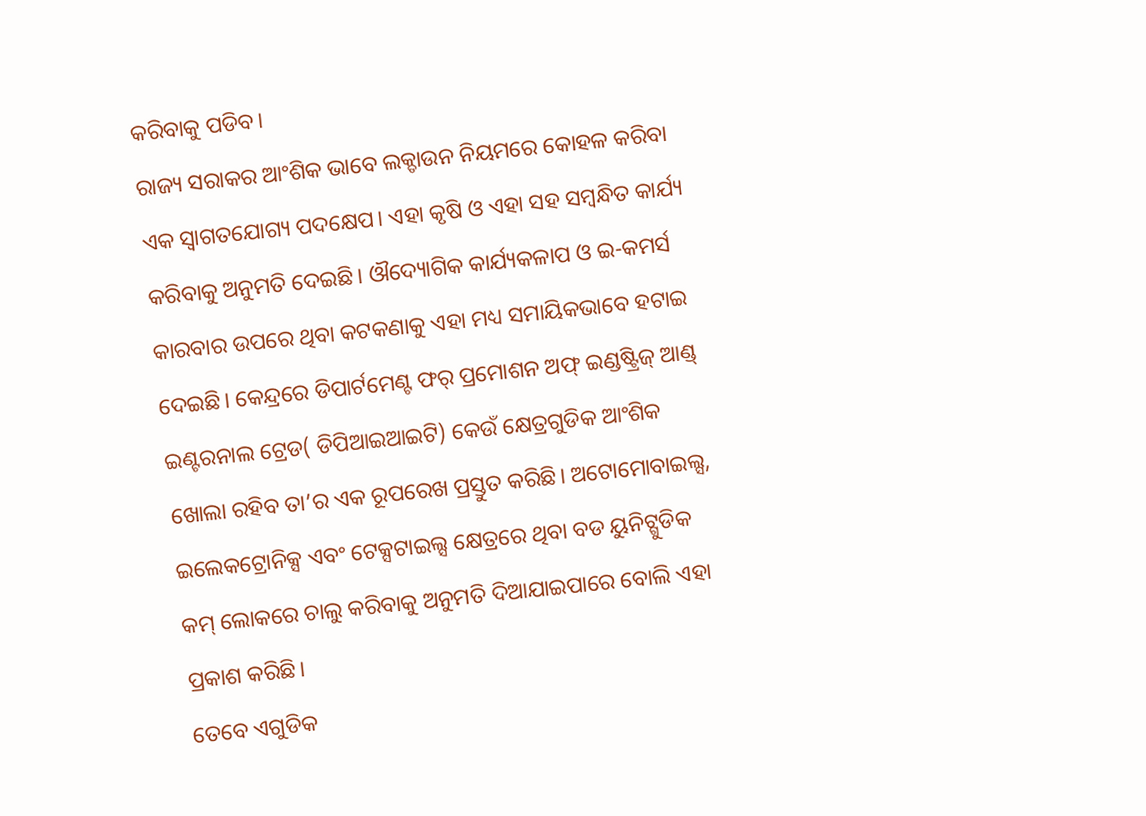କରିବାକୁ ପଡିବ।
ରାଜ୍ୟ ସରାକର ଆଂଶିକ ଭାବେ ଲକ୍ଡାଉନ ନିୟମରେ କୋହଳ କରିବା ଏକ ସ୍ବାଗତଯୋଗ୍ୟ ପଦକ୍ଷେପ। ଏହା କୃଷି ଓ ଏହା ସହ ସମ୍ବନ୍ଧିତ କାର୍ଯ୍ୟ କରିବାକୁ ଅନୁମତି ଦେଇଛି। ଔଦ୍ୟୋଗିକ କାର୍ଯ୍ୟକଳାପ ଓ ଇ-କମର୍ସ କାରବାର ଉପରେ ଥିବା କଟକଣାକୁ ଏହା ମଧ୍ୟ ସମାୟିକଭାବେ ହଟାଇ ଦେଇଛି। କେନ୍ଦ୍ରରେ ଡିପାର୍ଟମେଣ୍ଟ ଫର୍ ପ୍ରମୋଶନ ଅଫ୍ ଇଣ୍ଡଷ୍ଟ୍ରିଜ୍ ଆଣ୍ଡ୍ ଇଣ୍ଟରନାଲ ଟ୍ରେଡ( ଡିପିଆଇଆଇଟି) କେଉଁ କ୍ଷେତ୍ରଗୁଡିକ ଆଂଶିକ ଖୋଲା ରହିବ ତା’ର ଏକ ରୂପରେଖ ପ୍ରସ୍ତୁତ କରିଛି। ଅଟୋମୋବାଇଲ୍ସ, ଇଲେକଟ୍ରୋନିକ୍ସ ଏବଂ ଟେକ୍ସଟାଇଲ୍ସ କ୍ଷେତ୍ରରେ ଥିବା ବଡ ୟୁନିଟ୍ଗୁଡିକ କମ୍ ଲୋକରେ ଚାଲୁ କରିବାକୁ ଅନୁମତି ଦିଆଯାଇପାରେ ବୋଲି ଏହା ପ୍ରକାଶ କରିଛି।
ତେବେ ଏଗୁଡିକ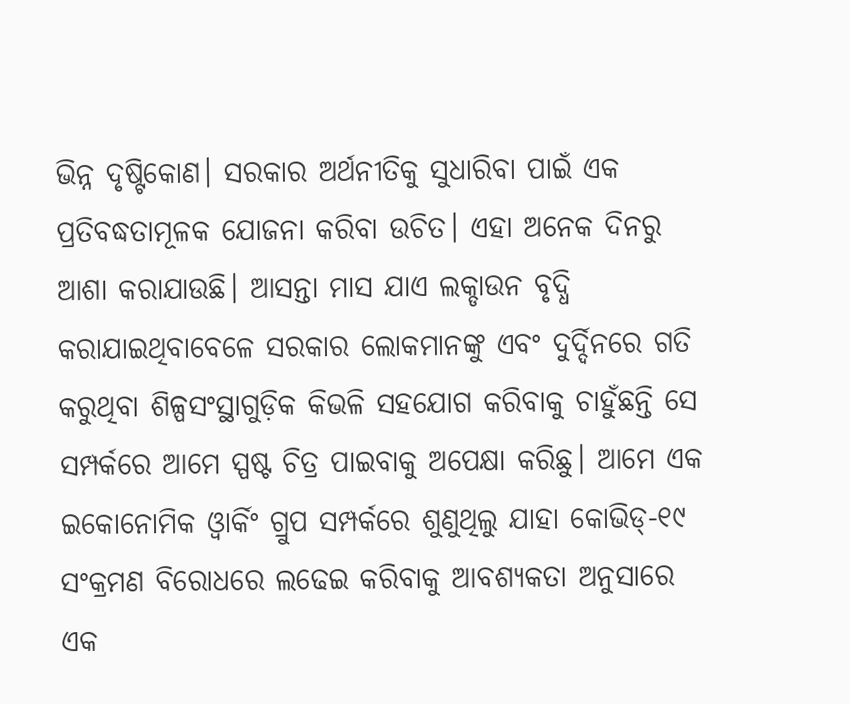ଭିନ୍ନ ଦୃଷ୍ଟିକୋଣ। ସରକାର ଅର୍ଥନୀତିକୁ ସୁଧାରିବା ପାଇଁ ଏକ ପ୍ରତିବଦ୍ଧତାମୂଳକ ଯୋଜନା କରିବା ଉଚିତ। ଏହା ଅନେକ ଦିନରୁ ଆଶା କରାଯାଉଛି। ଆସନ୍ତା ମାସ ଯାଏ ଲକ୍ଡାଉନ ବୃଦ୍ଧି କରାଯାଇଥିବାବେଳେ ସରକାର ଲୋକମାନଙ୍କୁ ଏବଂ ଦୁର୍ଦ୍ଦିନରେ ଗତି କରୁଥିବା ଶିଳ୍ପସଂସ୍ଥାଗୁଡ଼ିକ କିଭଳି ସହଯୋଗ କରିବାକୁ ଚାହୁଁଛନ୍ତି ସେ ସମ୍ପର୍କରେ ଆମେ ସ୍ପଷ୍ଟ ଚିତ୍ର ପାଇବାକୁ ଅପେକ୍ଷା କରିଛୁ। ଆମେ ଏକ ଇକୋନୋମିକ ଓ୍ବାର୍କିଂ ଗ୍ରୁପ ସମ୍ପର୍କରେ ଶୁଣୁଥିଲୁ ଯାହା କୋଭିଡ୍-୧୯ ସଂକ୍ରମଣ ବିରୋଧରେ ଲଢେଇ କରିବାକୁ ଆବଶ୍ୟକତା ଅନୁସାରେ ଏକ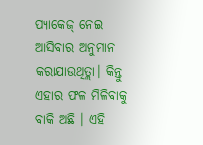ପ୍ୟାକେଜ୍ ନେଇ ଆସିବାର ଅନୁମାନ କରାଯାଉଥିତ୍ଲା। କିନ୍ତୁ ଏହାର ଫଳ ମିଳିବାକୁ ବାକି ଅଛି । ଏହି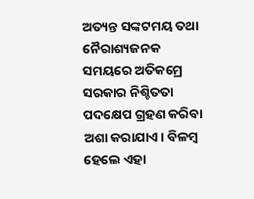ଅତ୍ୟନ୍ତ ସଙ୍କଟମୟ ତଥା ନୈରାଶ୍ୟଜନକ ସମୟରେ ଅତିକମ୍ରେ ସରକାର ନିଶ୍ଚିତତା ପଦକ୍ଷେପ ଗ୍ରହଣ କରିବା ଅଶା କରାଯାଏ। ବିଳମ୍ବ ହେଲେ ଏହା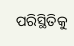ପରିସ୍ଥିତିକୁ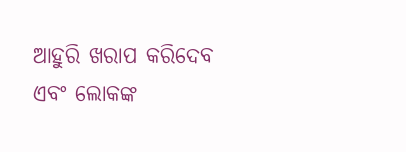ଆହୁରି ଖରାପ କରିଦେବ ଏବଂ ଲୋକଙ୍କ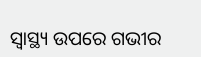ସ୍ବାସ୍ଥ୍ୟ ଉପରେ ଗଭୀର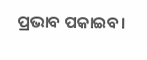ପ୍ରଭାବ ପକାଇବ।